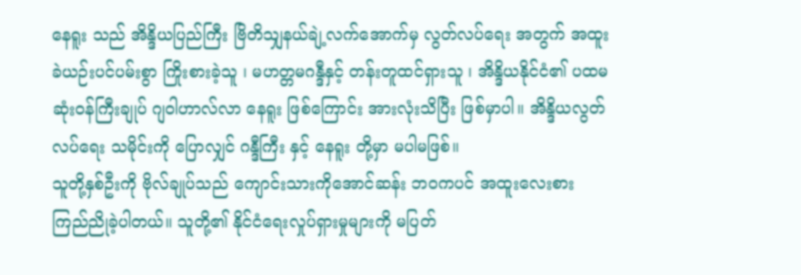နေရူး သည် အိန္ဒိယပြည်ကြီး ဗြိတိသျှနယ်ချဲ့လက်အောက်မှ လွတ်လပ်ရေး အတွက် အထူးခဲယဉ်းပင်ပမ်းစွာ ကြိုးစားခဲ့သူ ၊ မဟတ္တမဂန္ဒီနှင့် တန်းတူထင်ရှားသူ ၊ အိန္ဒိယနိုင်ငံ၏ ပထမဆုံးဝန်ကြီးချုပ် ဂျဝါဟာလ်လာ နေရူး ဖြစ်ကြောင်း အားလုံးသိပြီး ဖြစ်မှာပါ။ အိန္ဒိယလွတ်လပ်ရေး သမိုင်းကို ပြောလျှင် ဂန္ဒီကြီး နှင့် နေရူး တို့မှာ မပါမဖြစ်။
သူတို့နှစ်ဦးကို ဗိုလ်ချုပ်သည် ကျောင်းသားကိုအောင်ဆန်း ဘဝကပင် အထူးလေးစား ကြည်ညိုခဲ့ပါတယ်။ သူတို့၏ နိုင်ငံရေးလှုပ်ရှားမှုများကို မပြတ်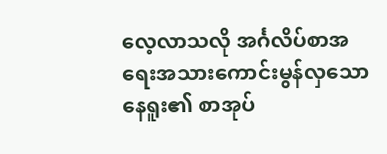လေ့လာသလို အင်္ဂလိပ်စာအရေးအသားကောင်းမွန်လှသော နေရူး၏ စာအုပ်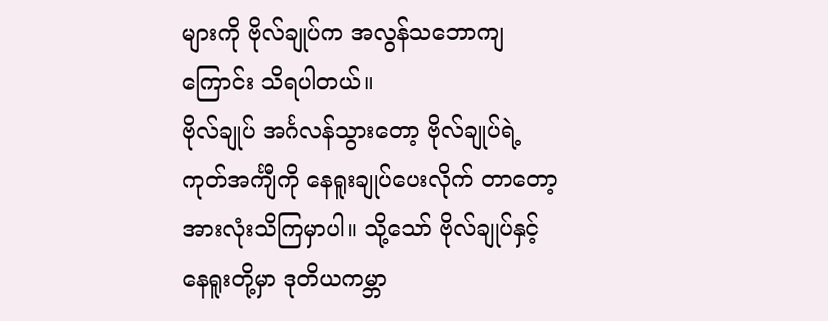များကို ဗိုလ်ချုပ်က အလွန်သဘောကျကြောင်း သိရပါတယ်။
ဗိုလ်ချုပ် အင်္ဂလန်သွားတော့ ဗိုလ်ချုပ်ရဲ့ ကုတ်အင်္ကျီကို နေရူးချုပ်ပေးလိုက် တာတော့ အားလုံးသိကြမှာပါ။ သို့သော် ဗိုလ်ချုပ်နှင့် နေရူးတို့မှာ ဒုတိယကမ္ဘာ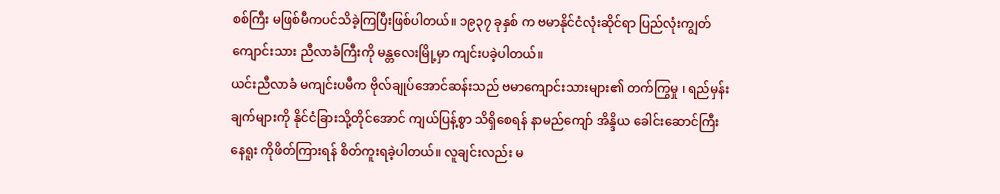စစ်ကြီး မဖြစ်မီကပင်သိခဲ့ကြပြီးဖြစ်ပါတယ်။ ၁၉၃၇ ခုနှစ် က ဗမာနိုင်ငံလုံးဆိုင်ရာ ပြည်လုံးကျွတ်ကျောင်းသား ညီလာခံကြီးကို မန္တလေးမြို့မှာ ကျင်းပခဲ့ပါတယ်။
ယင်းညီလာခံ မကျင်းပမီက ဗိုလ်ချုပ်အောင်ဆန်းသည် ဗမာကျောင်းသားများ၏ တက်ကြွမှု ၊ ရည်မှန်းချက်များကို နိုင်ငံခြားသို့တိုင်အောင် ကျယ်ပြန့်စွာ သိရှိစေရန် နာမည်ကျော် အိန္ဒိယ ခေါင်းဆောင်ကြီး နေရူး ကိုဖိတ်ကြားရန် စိတ်ကူးရခဲ့ပါတယ်။ လူချင်းလည်း မ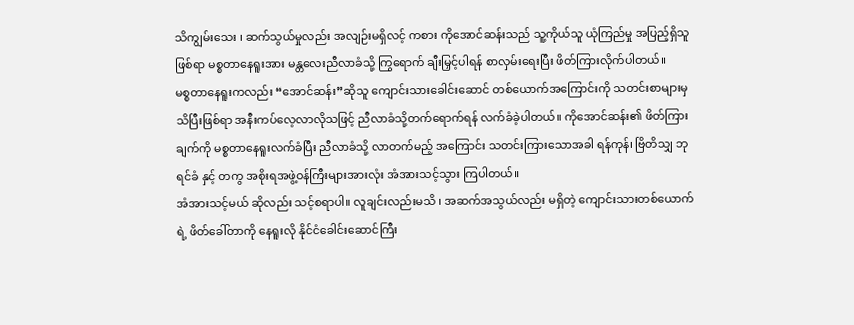သိကျွမ်းသေး ၊ ဆက်သွယ်မှုလည်း အလျဉ်းမရှိလင့် ကစား ကိုအောင်ဆန်းသည် သူ့ကိုယ်သူ ယုံကြည်မှု အပြည့်ရှိသူဖြစ်ရာ မစ္စတာနေရူးအား မန္တလေးညီလာခံသို့ ကြွရောက် ချီးမြှင့်ပါရန် စာလှမ်းရေးပြီး ဖိတ်ကြားလိုက်ပါတယ်။
မစ္စတာနေရူးကလည်း “အောင်ဆန်း”ဆိုသူ ကျောင်းသားခေါင်းဆောင် တစ်ယောက်အကြောင်းကို သတင်းစာများမှ သိပြီးဖြစ်ရာ အနီးကပ်လေ့လာလိုသဖြင့် ညီလာခံသို့တက်ရောက်ရန် လက်ခံခဲ့ပါတယ်။ ကိုအောင်ဆန်း၏ ဖိတ်ကြားချက်ကို မစ္စတာနေရူးလက်ခံပြီး ညီလာခံသို့ လာတက်မည့် အကြောင်း သတင်းကြားသောအခါ ရန်ကုန်၊ ဗြိတိသျှ ဘုရင်ခံ နှင့် တကွ အစိုးရအဖွဲ့ဝန်ကြီးများအားလုံး အံအားသင့်သွား ကြပါတယ်။
အံအားသင့်မယ် ဆိုလည်း သင့်စရာပါ။ လူချင်းလည်းမသိ ၊ အဆက်အသွယ်လည်း မရှိတဲ့ ကျောင်းသားတစ်ယောက်ရဲ့ ဖိတ်ခေါ်တာကို နေရူးလို နိုင်ငံခေါင်းဆောင်ကြီး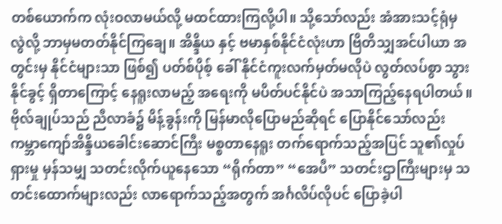တစ်ယောက်က လုံးဝလာမယ်လို့ မထင်ထားကြလို့ပါ။ သို့သော်လည်း အံအားသင့်ရုံမှ လွဲလို့ ဘာမှမတတ်နိုင်ကြချေ။ အိန္ဒိယ နှင့် ဗမာနှစ်နိုင်ငံလုံးဟာ ဗြိတိသျှအင်ပါယာ အတွင်းမှ နိုင်ငံများသာ ဖြစ်၍ ပတ်စ်ပိုစ့် ခေါ် နိုင်ငံကူးလက်မှတ်မလိုပဲ လွတ်လပ်စွာ သွားနိုင်ခွင့် ရှိတာကြောင့် နေရူးလာမည့် အရေးကို မပိတ်ပင်နိုင်ပဲ အသာကြည့်နေရပါတယ်။
ဗိုလ်ချုပ်သည် ညီလာခံ၌ မိန့်ခွန်းကို မြန်မာလိုပြောမည်ဆိုရင် ပြောနိုင်သော်လည်း ကမ္ဘာကျော်အိန္ဒိယခေါင်းဆောင်ကြီး မစ္စတာနေရူး တက်ရောက်သည့်အပြင် သူ၏လှုပ်ရှားမှု မှန်သမျှ သတင်းလိုက်ယူနေသော “ရိုက်တာ” “အေပီ” သတင်းဌာကြီးများမှ သတင်းထောက်များလည်း လာရောက်သည့်အတွက် အင်္ဂလိပ်လိုပင် ပြောခဲ့ပါ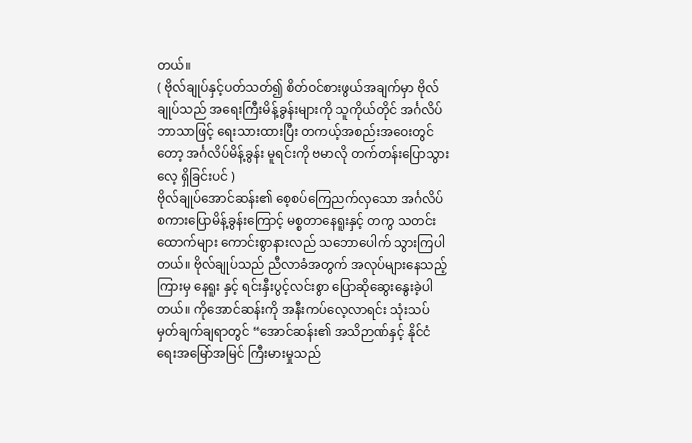တယ်။
( ဗိုလ်ချုပ်နှင့်ပတ်သတ်၍ စိတ်ဝင်စားဖွယ်အချက်မှာ ဗိုလ်ချုပ်သည် အရေးကြီးမိန့်ခွန်းများကို သူကိုယ်တိုင် အင်္ဂလိပ်ဘာသာဖြင့် ရေးသားထားပြီး တကယ့်အစည်းအဝေးတွင်တော့ အင်္ဂလိပ်မိန့်ခွန်း မူရင်းကို ဗမာလို တက်တန်းပြောသွားလေ့ ရှိခြင်းပင် )
ဗိုလ်ချုပ်အောင်ဆန်း၏ စေ့စပ်ကြေညက်လှသော အင်္ဂလိပ်စကားပြောမိန့်ခွန်းကြောင့် မစ္စတာနေရူးနှင့် တကွ သတင်းထောက်များ ကောင်းစွာနားလည် သဘောပေါက် သွားကြပါတယ်။ ဗိုလ်ချုပ်သည် ညီလာခံအတွက် အလုပ်များနေသည့် ကြားမှ နေရူး နှင့် ရင်းနှီးပွင့်လင်းစွာ ပြောဆိုဆွေးနွေးခဲ့ပါတယ်။ ကိုအောင်ဆန်းကို အနီးကပ်လေ့လာရင်း သုံးသပ်မှတ်ချက်ချရာတွင် “အောင်ဆန်း၏ အသိဉာဏ်နှင့် နိုင်ငံရေးအမြော်အမြင် ကြီးမားမှုသည်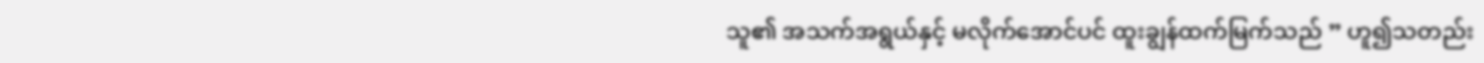သူ၏ အသက်အရွယ်နှင့် မလိုက်အောင်ပင် ထူးချွန်ထက်မြက်သည် ” ဟူ၍သတည်း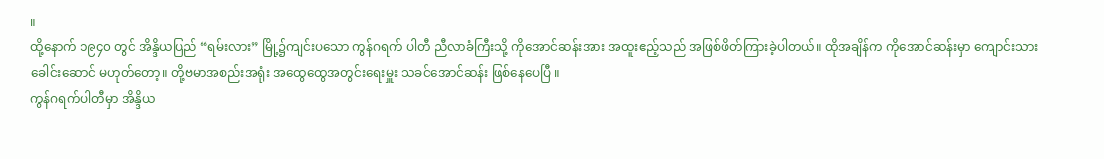။
ထို့နောက် ၁၉၄၀ တွင် အိန္ဒိယပြည် “ရမ်းလား” မြို့၌ကျင်းပသော ကွန်ဂရက် ပါတီ ညီလာခံကြီးသို့ ကိုအောင်ဆန်းအား အထူးဧည့်သည် အဖြစ်ဖိတ်ကြားခဲ့ပါတယ်။ ထိုအချိန်က ကိုအောင်ဆန်းမှာ ကျောင်းသားခေါင်းဆောင် မဟုတ်တော့။ တို့ဗမာအစည်းအရုံး အထွေထွေအတွင်းရေးမှူး သခင်အောင်ဆန်း ဖြစ်နေပေပြီ ။
ကွန်ဂရက်ပါတီမှာ အိန္ဒိယ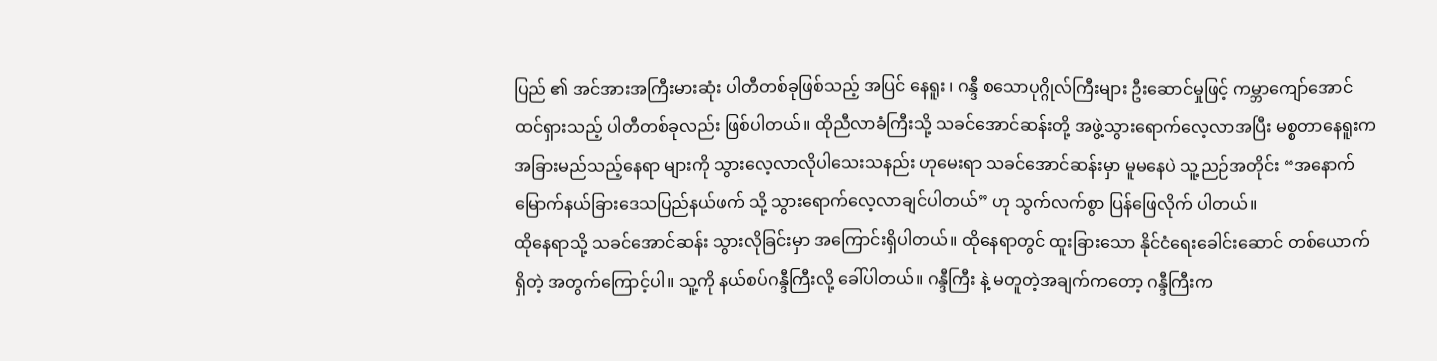ပြည် ၏ အင်အားအကြီးမားဆုံး ပါတီတစ်ခုဖြစ်သည့် အပြင် နေရူး ၊ ဂန္ဒီ စသောပုဂ္ဂိုလ်ကြီးများ ဦးဆောင်မှုဖြင့် ကမ္ဘာကျော်အောင်ထင်ရှားသည့် ပါတီတစ်ခုလည်း ဖြစ်ပါတယ်။ ထိုညီလာခံကြီးသို့ သခင်အောင်ဆန်းတို့ အဖွဲ့သွားရောက်လေ့လာအပြီး မစ္စတာနေရူးက အခြားမည်သည့်နေရာ များကို သွားလေ့လာလိုပါသေးသနည်း ဟုမေးရာ သခင်အောင်ဆန်းမှာ မူမနေပဲ သူ့ညဉ်အတိုင်း “အနောက်မြောက်နယ်ခြားဒေသပြည်နယ်ဖက် သို့ သွားရောက်လေ့လာချင်ပါတယ်” ဟု သွက်လက်စွာ ပြန်ဖြေလိုက် ပါတယ်။
ထိုနေရာသို့ သခင်အောင်ဆန်း သွားလိုခြင်းမှာ အကြောင်းရှိပါတယ်။ ထိုနေရာတွင် ထူးခြားသော နိုင်ငံရေးခေါင်းဆောင် တစ်ယောက်ရှိတဲ့ အတွက်ကြောင့်ပါ။ သူ့ကို နယ်စပ်ဂန္ဒီကြီးလို့ ခေါ်ပါတယ်။ ဂန္ဒီကြီး နဲ့ မတူတဲ့အချက်ကတော့ ဂန္ဒီကြီးက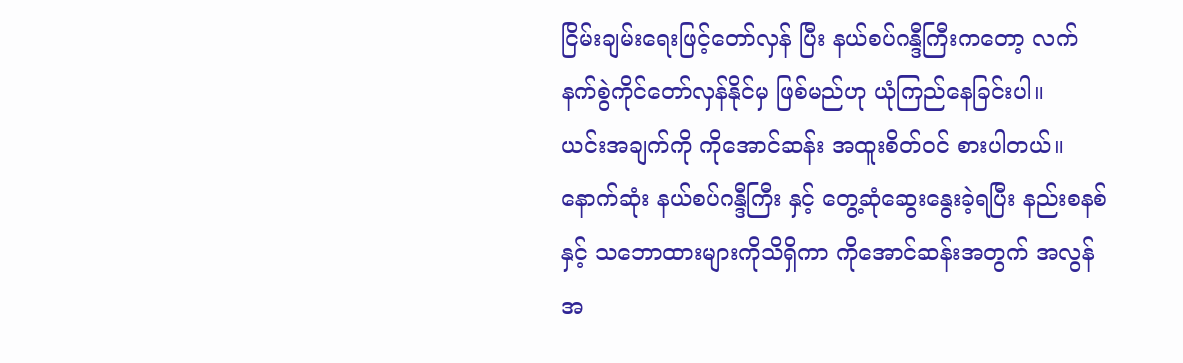ငြိမ်းချမ်းရေးဖြင့်တော်လှန် ပြီး နယ်စပ်ဂန္ဒီကြီးကတော့ လက်နက်စွဲကိုင်တော်လှန်နိုင်မှ ဖြစ်မည်ဟု ယုံကြည်နေခြင်းပါ။
ယင်းအချက်ကို ကိုအောင်ဆန်း အထူးစိတ်ဝင် စားပါတယ်။ နောက်ဆုံး နယ်စပ်ဂန္ဒီကြီး နှင့် တွေ့ဆုံဆွေးနွေးခဲ့ရပြီး နည်းစနစ် နှင့် သဘောထားများကိုသိရှိကာ ကိုအောင်ဆန်းအတွက် အလွန်အ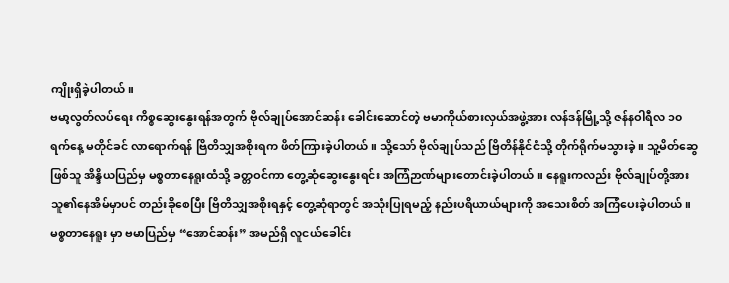ကျိုးရှိခဲ့ပါတယ်။
ဗမာ့လွတ်လပ်ရေး ကိစ္စဆွေးနွေးရန်အတွက် ဗိုလ်ချုပ်အောင်ဆန်း ခေါင်းဆောင်တဲ့ ဗမာကိုယ်စားလှယ်အဖွဲ့အား လန်ဒန်မြို့သို့ ဇန်နဝါရီလ ၁၀ ရက်နေ့ မတိုင်ခင် လာရောက်ရန် ဗြိတိသျှအစိုးရက ဖိတ်ကြားခဲ့ပါတယ်။ သို့သော် ဗိုလ်ချုပ်သည် ဗြိတိန်နိုင်ငံသို့ တိုက်ရိုက်မသွားခဲ့ ။ သူ့မိတ်ဆွေဖြစ်သူ အိန္ဒိယပြည်မှ မစ္စတာနေရူးထံသို့ ခတ္တဝင်ကာ တွေ့ဆုံဆွေးနွေးရင်း အကြံဉာဏ်များတောင်းခဲ့ပါတယ်။ နေရူးကလည်း ဗိုလ်ချုပ်တို့အား သူ၏နေအိမ်မှာပင် တည်းခိုစေပြီး ဗြိတိသျှအစိုးရနှင့် တွေ့ဆုံရာတွင် အသုံးပြုရမည့် နည်းပရိယာယ်များကို အသေးစိတ် အကြံပေးခဲ့ပါတယ်။
မစ္စတာနေရူး မှာ ဗမာပြည်မှ “အောင်ဆန်း” အမည်ရှိ လူငယ်ခေါင်း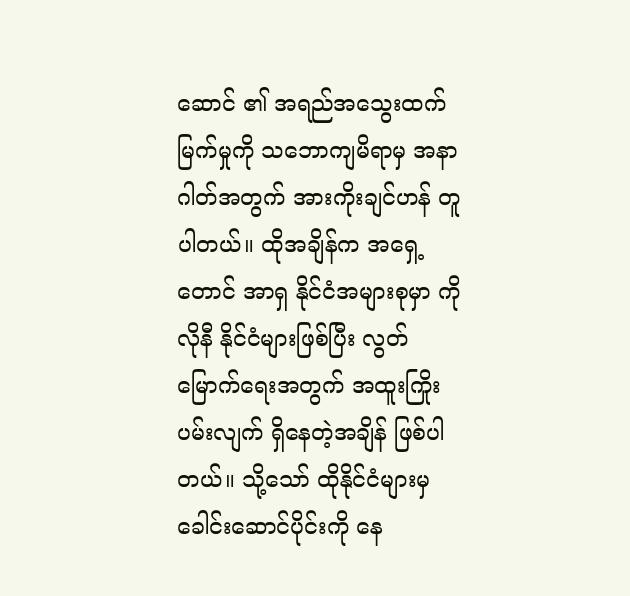ဆောင် ၏ အရည်အသွေးထက်မြက်မှုကို သဘောကျမိရာမှ အနာ ဂါတ်အတွက် အားကိုးချင်ဟန် တူပါတယ်။ ထိုအချိန်က အရှေ့တောင် အာရှ နိုင်ငံအများစုမှာ ကိုလိုနီ နိုင်ငံများဖြစ်ပြီး လွတ်မြောက်ရေးအတွက် အထူးကြိုးပမ်းလျက် ရှိနေတဲ့အချိန် ဖြစ်ပါတယ်။ သို့သော် ထိုနိုင်ငံများမှ ခေါင်းဆောင်ပိုင်းကို နေ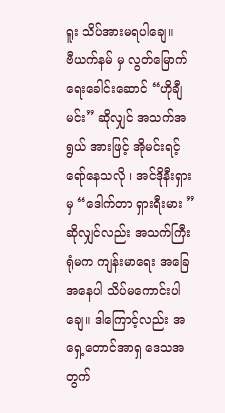ရူး သိပ်အားမရပါချေ။
ဗီယက်နမ် မှ လွတ်မြောက်ရေးခေါင်းဆောင် “ဟိုချီမင်း” ဆိုလျှင် အသက်အရွယ် အားဖြင့် အိုမင်းရင့်ရော်နေသလို ၊ အင်ဒိုနီးရှားမှ “ဒေါက်တာ ရှားရီးမား ” ဆိုလျှင်လည်း အသက်ကြီးရုံမက ကျန်းမာရေး အခြေအနေပါ သိပ်မကောင်းပါချေ။ ဒါကြောင့်လည်း အရှေ့တောင်အာရှ ဒေသအတွက်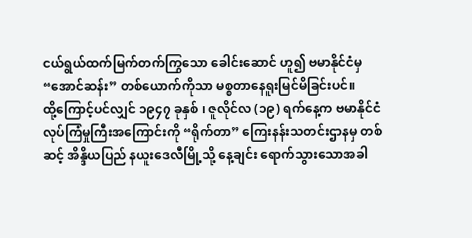ငယ်ရွယ်ထက်မြက်တက်ကြွသော ခေါင်းဆောင် ဟူ၍ ဗမာနိုင်ငံမှ “အောင်ဆန်း” တစ်ယောက်ကိုသာ မစ္စတာနေရူးမြင်မိခြင်းပင်။
ထို့ကြောင့်ပင်လျှင် ၁၉၄၇ ခုနှစ် ၊ ဇူလိုင်လ (၁၉) ရက်နေ့က ဗမာနိုင်ငံ လုပ်ကြံမှုကြီးအကြောင်းကို “ရိုက်တာ” ကြေးနန်းသတင်းဌာနမှ တစ်ဆင့် အိန္ဒိယပြည် နယူးဒေလီမြို့သို့ နေ့ချင်း ရောက်သွားသောအခါ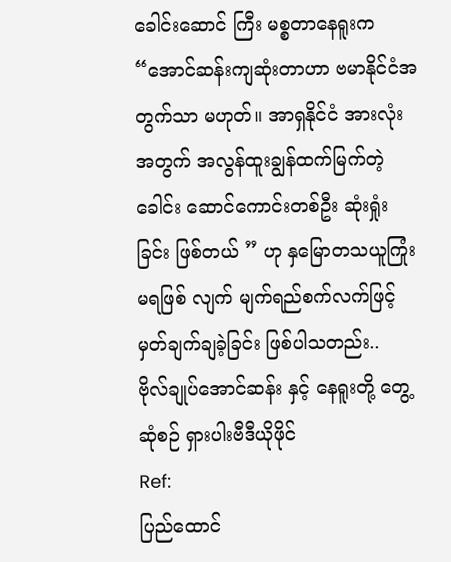ခေါင်းဆောင် ကြီး မစ္စတာနေရူးက “အောင်ဆန်းကျဆုံးတာဟာ ဗမာနိုင်ငံအတွက်သာ မဟုတ်။ အာရှနိုင်ငံ အားလုံး အတွက် အလွန်ထူးချွန်ထက်မြက်တဲ့ ခေါင်း ဆောင်ကောင်းတစ်ဦး ဆုံးရှုံးခြင်း ဖြစ်တယ် ” ဟု နှမြောတသယူကြုံးမရဖြစ် လျက် မျက်ရည်စက်လက်ဖြင့် မှတ်ချက်ချခဲ့ခြင်း ဖြစ်ပါသတည်း..
ဗိုလ်ချုပ်အောင်ဆန်း နှင့် နေရူးတို့ တွေ့ဆုံစဉ် ရှားပါးဗီဒီယိုဖိုင်
Ref:
ပြည်ထောင်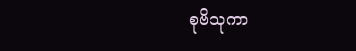စုဗိသုကာ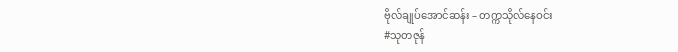ဗိုလ်ချုပ်အောင်ဆန်း – တက္ကသိုလ်နေဝင်း
#သုတဇုန်